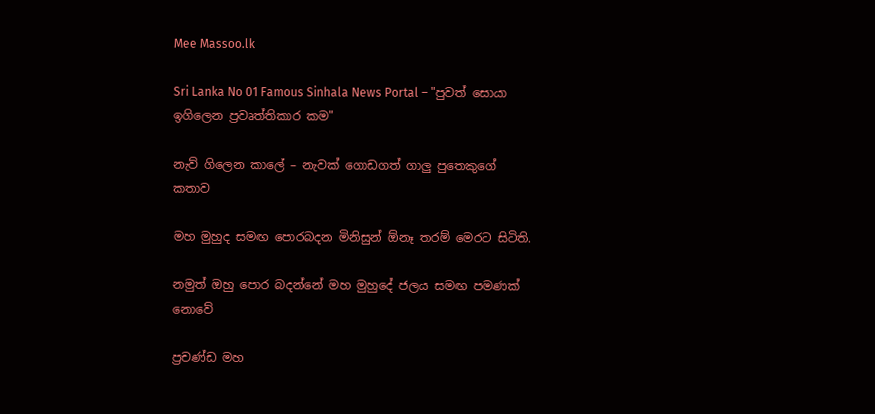Mee Massoo.lk

Sri Lanka No 01 Famous Sinhala News Portal – "පුවත් සොයා ඉගිලෙන ප්‍රවෘත්තිකාර කම"

නැව් ගිලෙන කාලේ – නැවක් ගොඩගත් ගාලු පුතෙකුගේ කතාව

මහ මුහුද සමඟ පොරබදන මිනිසුන් ඕනෑ තරම් මෙරට සිටිති.

නමුත් ඔහු පොර බදන්නේ මහ මුහුදේ ජලය සමඟ පමණක් නොවේ

ප්‍රචණ්ඩ මහ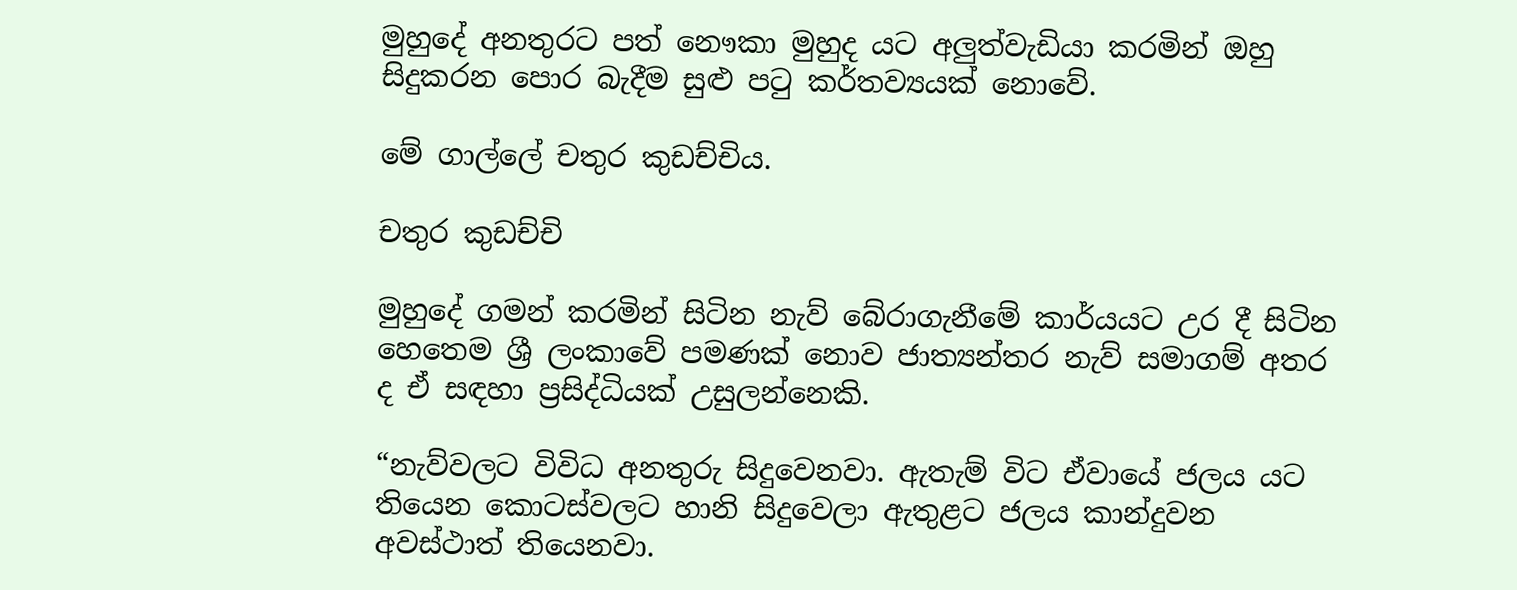මුහුදේ අනතුරට පත් නෞකා මුහුද යට අලුත්වැඩියා කරමින් ඔහු සිදුකරන පොර බැදීම සුළු පටු කර්තව්‍යයක් නොවේ.

මේ ගාල්ලේ චතුර කුඩච්චිය.

චතුර කුඩච්චි

මුහුදේ ගමන් කරමින් සිටින නැව් බේරාගැනීමේ කාර්යයට උර දී සිටින හෙතෙම ශ්‍රී ලංකාවේ පමණක් නොව ජාත්‍යන්තර නැව් සමාගම් අතර ද ඒ සඳහා ප්‍රසිද්ධියක් උසුලන්නෙකි.

“නැව්වලට විවිධ අනතුරු සිදුවෙනවා. ඇතැම් විට ඒවායේ ජලය යට තියෙන කොටස්වලට හානි සිදුවෙලා ඇතුළට ජලය කාන්දුවන අවස්ථාත් තියෙනවා.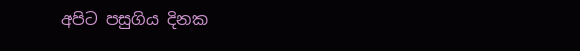අපිට පසුගිය දිනක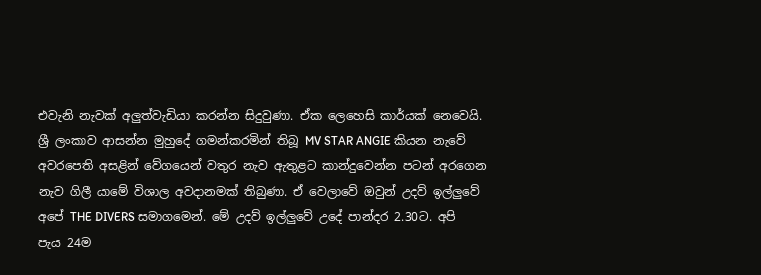එවැනි නැවක් අලුත්වැඩියා කරන්න සිදුවුණා. ඒක ලෙහෙසි කාර්යක් නෙවෙයි. ශ්‍රී ලංකාව ආසන්න මුහුදේ ගමන්කරමින් තිබූ MV STAR ANGIE කියන නැවේ අවරපෙති අසළින් වේගයෙන් වතුර නැව ඇතුළට කාන්දුවෙන්න පටන් අරගෙන නැව ගිලී යාමේ විශාල අවදානමක් තිබුණා. ඒ වෙලාවේ ඔවුන් උදව් ඉල්ලුවේ අපේ THE DIVERS සමාගමෙන්. මේ උදව් ඉල්ලුවේ උදේ පාන්දර 2.30ට. අපි පැය 24ම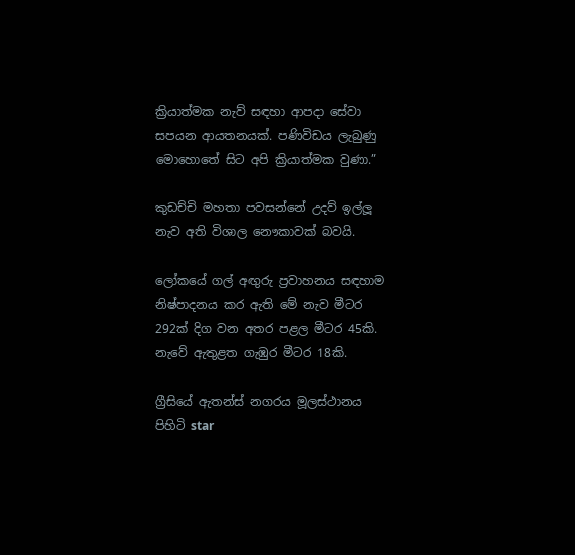ක්‍රියාත්මක නැව් සඳහා ආපදා සේවා සපයන ආයතනයක්. පණිවිඩය ලැබුණු මොහොතේ සිට අපි ක්‍රියාත්මක වුණා.”

කුඩච්චි මහතා පවසන්නේ උදව් ඉල්ලූ නැව අති විශාල නෞකාවක් බවයි.

ලෝකයේ ගල් අඟුරු ප්‍රවාහනය සඳහාම නිෂ්පාදනය කර ඇති මේ නැව මීටර 292ක් දිග වන අතර පළල මීටර 45කි. නැවේ ඇතුළත ගැඹුර මීටර 18කි.

ග්‍රීසියේ ඇතන්ස් නගරය මූලස්ථානය පිහිටි star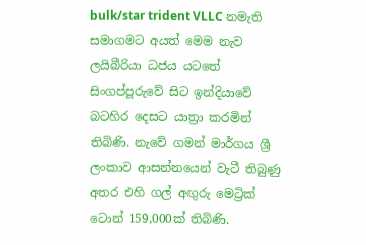bulk/star trident VLLC නමැති සමාගමට අයත් මෙම නැව ලයිබීරියා ධජය යටතේ සිංගප්පූරුවේ සිට ඉන්දියාවේ බටහිර දෙසට යාත්‍රා කරමින් තිබිණි. නැවේ ගමන් මාර්ගය ශ්‍රී ලංකාව ආසන්නයෙන් වැටී තිබුණු අතර එහි ගල් අඟුරු මෙට්‍රික් ටොන් 159,000ක් තිබිණි.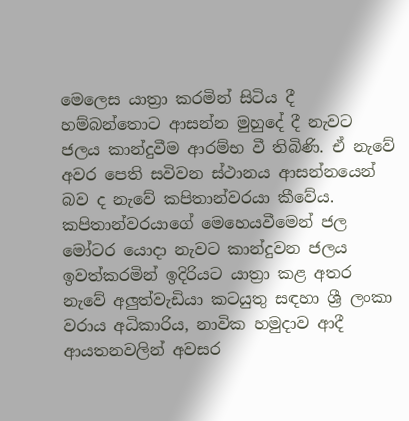මෙලෙස යාත්‍රා කරමින් සිටිය දී හම්බන්තොට ආසන්න මුහුදේ දී නැවට ජලය කාන්දුවීම ආරම්භ වී තිබිණි. ඒ නැවේ අවර පෙති සවිවන ස්ථානය ආසන්නයෙන් බව ද නැවේ කපිතාන්වරයා කීවේය. කපිතාන්වරයාගේ මෙහෙයවීමෙන් ජල මෝටර යොදා නැවට කාන්දුවන ජලය ඉවත්කරමින් ඉදිරියට යාත්‍රා කළ අතර නැවේ අලුත්වැඩියා කටයුතු සඳහා ශ්‍රී ලංකා වරාය අධිකාරිය, නාවික හමුදාව ආදී ආයතනවලින් අවසර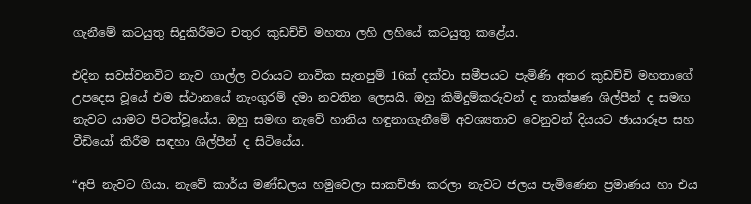ගැනීමේ කටයුතු සිදුකිරීමට චතුර කුඩච්චි මහතා ලහි ලහියේ කටයුතු කළේය.

එදින සවස්වනවිට නැව ගාල්ල වරායට නාවික සැතපුම් 16ක් දක්වා සමීපයට පැමිණි අතර කුඩච්චි මහතාගේ උපදෙස වූයේ එම ස්ථානයේ නැංගුරම් දමා නවතින ලෙසයි. ඔහු කිමිදුම්කරුවන් ද තාක්ෂණ ශිල්පීන් ද සමඟ නැවට යාමට පිටත්වූයේය. ඔහු සමඟ නැවේ හානිය හඳුනාගැනීමේ අවශ්‍යතාව වෙනුවන් දියයට ඡායාරූප සහ වීඩියෝ කිරීම සඳහා ශිල්පීන් ද සිටියේය.

“අපි නැවට ගියා. නැවේ කාර්ය මණ්ඩලය හමුවෙලා සාකච්ඡා කරලා නැවට ජලය පැමිණෙන ප්‍රමාණය හා එය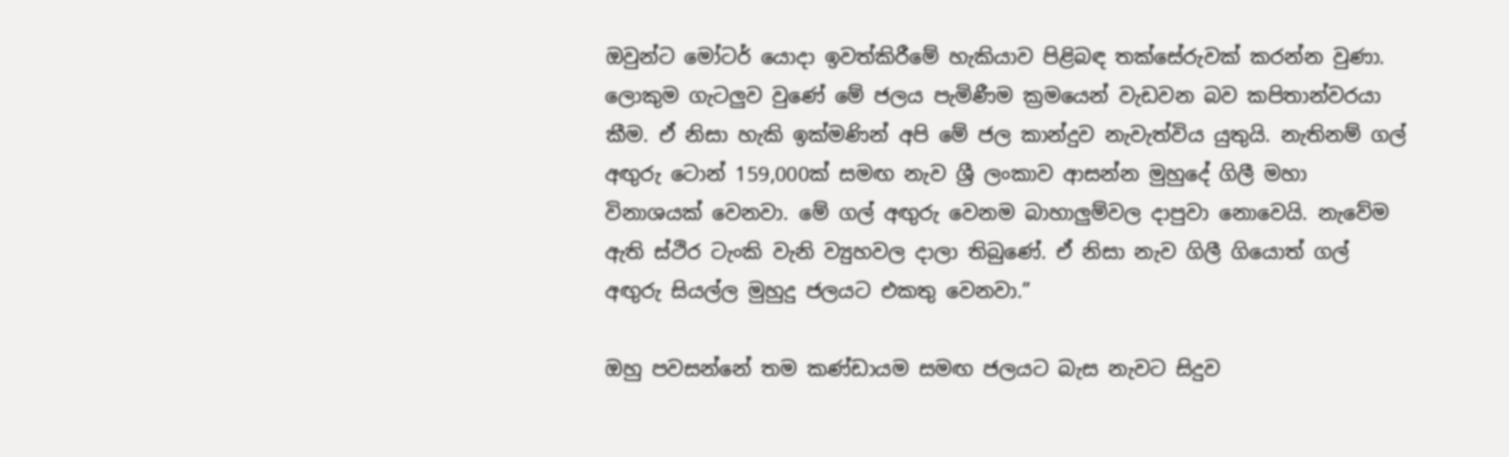ඔවුන්ට මෝටර් යොදා ඉවත්කිරීමේ හැකියාව පිළිබඳ තක්සේරුවක් කරන්න වුණා. ලොකුම ගැටලුව වුණේ මේ ජලය පැමිණීම ක්‍රමයෙන් වැඩවන බව කපිතාන්වරයා කීම. ඒ නිසා හැකි ඉක්මණින් අපි මේ ජල කාන්දුව නැවැත්විය යුතුයි. නැතිනම් ගල් අඟුරු ටොන් 159,000ක් සමඟ නැව ශ්‍රී ලංකාව ආසන්න මුහුදේ ගිලී මහා විනාශයක් වෙනවා. මේ ගල් අඟුරු වෙනම බාහාලුම්වල දාපුවා නොවෙයි. නැවේම  ඇති ස්ථිර ටැංකි වැනි ව්‍යුහවල දාලා තිබුණේ. ඒ නිසා නැව ගිලී ගියොත් ගල් අඟුරු සියල්ල මුහුදු ජලයට එකතු වෙනවා.”

ඔහු පවසන්නේ තම කණ්ඩායම සමඟ ජලයට බැස නැවට සිදුව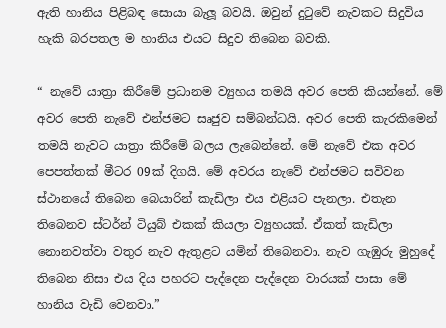ඇති හානිය පිළිබඳ සොයා බැලූ බවයි. ඔවුන් දුටුවේ නැවකට සිදුවිය හැකි බරපතල ම හානිය එයට සිදුව තිබෙන බවකි.

“ නැවේ යාත්‍රා කිරීමේ ප්‍රධානම ව්‍යුහය තමයි අවර පෙති කියන්නේ. මේ අවර පෙති නැවේ එන්ජමට සෘජුව සම්බන්ධයි. අවර පෙති කැරකිමෙන් තමයි නැවට යාත්‍රා කිරීමේ බලය ලැබෙන්නේ. මේ නැවේ එක අවර පෙපත්තක් මීටර 09ක් දිගයි. මේ අවරය නැවේ එන්ජමට සවිවන ස්ථානයේ තිබෙන බෙයාරින් කැඩිලා එය එළියට පැනලා. එතැන තිබෙනව ස්ටර්න් ටියුබ් එකක් කියලා ව්‍යුහයක්. ඒකත් කැඩිලා නොනවත්වා වතුර නැව ඇතුළට යමින් තිබෙනවා. නැව ගැඹුරු මුහුදේ තිබෙන නිසා එය දිය පහරට පැද්දෙන පැද්දෙන වාරයක් පාසා මේ හානිය වැඩි වෙනවා.”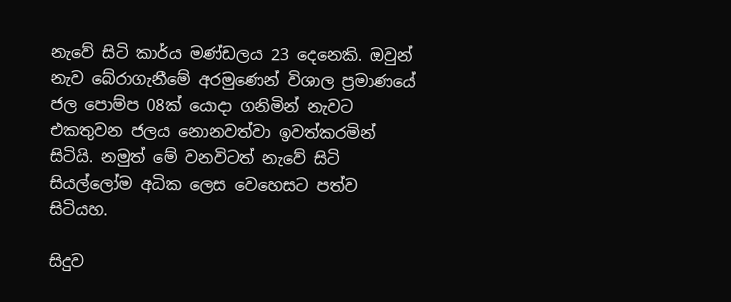නැවේ සිටි කාර්ය මණ්ඩලය 23 දෙනෙකි. ඔවුන් නැ‍ව බේරාගැනීමේ අරමුණෙන් විශාල ප්‍රමාණයේ ජල පොම්ප 08ක් යොදා ගනිමින් නැවට එකතුවන ජලය නොනවත්වා ඉවත්කරමින් සිටියි. නමුත් ‍මේ වනවිටත් නැවේ සිටි සියල්ලෝම අධික ලෙස වෙහෙසට පත්ව සිටියහ.

සිදුව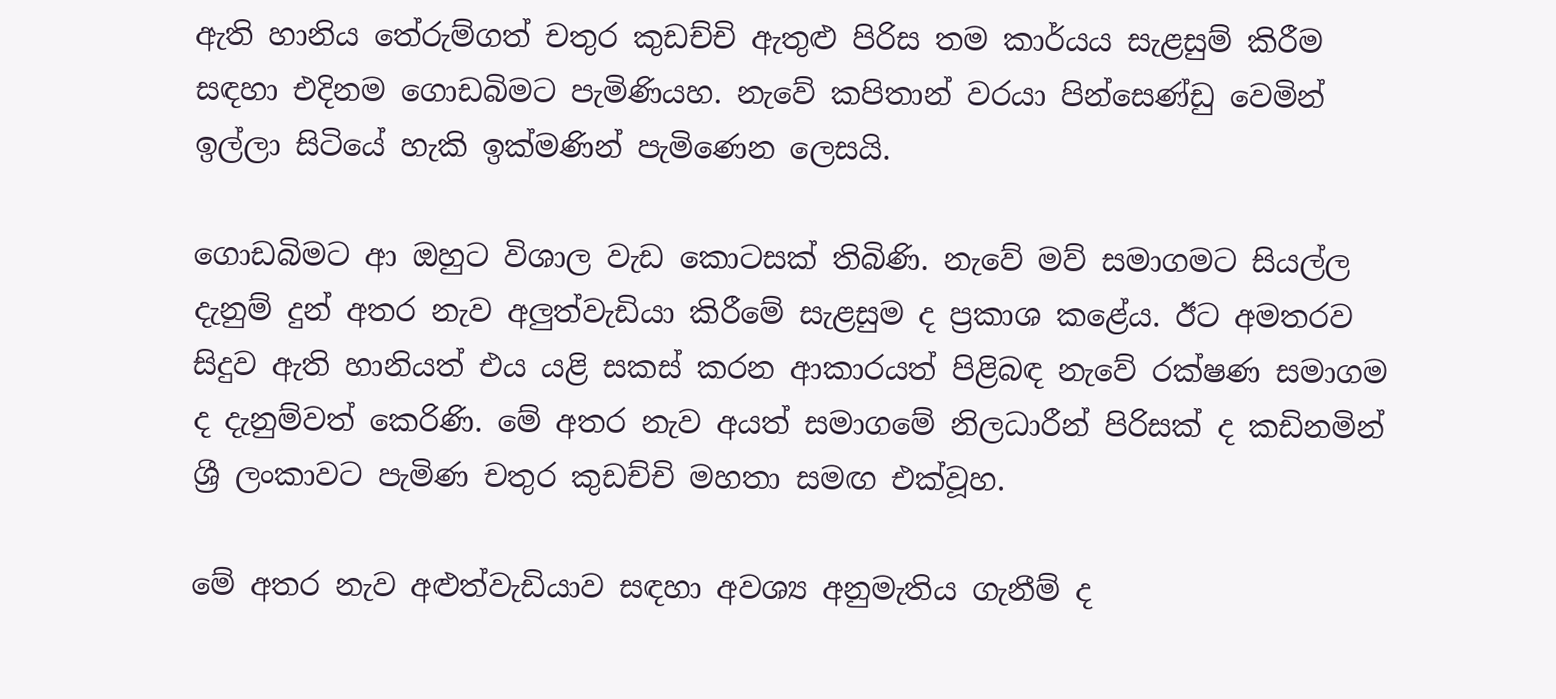ඇති හානිය තේරුම්ගත් චතුර කුඩච්චි ඇතුළු පිරිස තම කාර්යය සැළසුම් කිරීම සඳහා එදිනම ගොඩබිමට පැමිණියහ. නැවේ කපිතාන් වරයා පින්සෙණ්ඩු වෙමින් ඉල්ලා සිටියේ හැකි ඉක්මණින් පැමිණෙන ලෙසයි.

ගොඩබිමට ආ ඔහුට විශාල වැඩ කොටසක් තිබිණි. නැවේ මව් සමාගමට සියල්ල දැනුම් දුන් අතර නැව අලුත්වැඩියා කිරීමේ සැළසුම ද ප්‍රකාශ කළේය. ඊට අමතරව සිදුව ඇති හානියත් එය යළි සකස් කරන ආකාරයත් පිළිබඳ නැවේ රක්ෂණ සමාගම ද දැනුම්වත් කෙරිණි. මේ අතර නැව අයත් සමාගමේ නිලධාරීන් පිරිසක් ද කඩිනමින් ශ්‍රී ලංකාවට පැමිණ චතුර කුඩච්චි මහතා සමඟ එක්වූ‍හ.

මේ අතර නැව අළුත්වැඩියාව සඳහා අවශ්‍ය අනුමැතිය ගැනීම් ද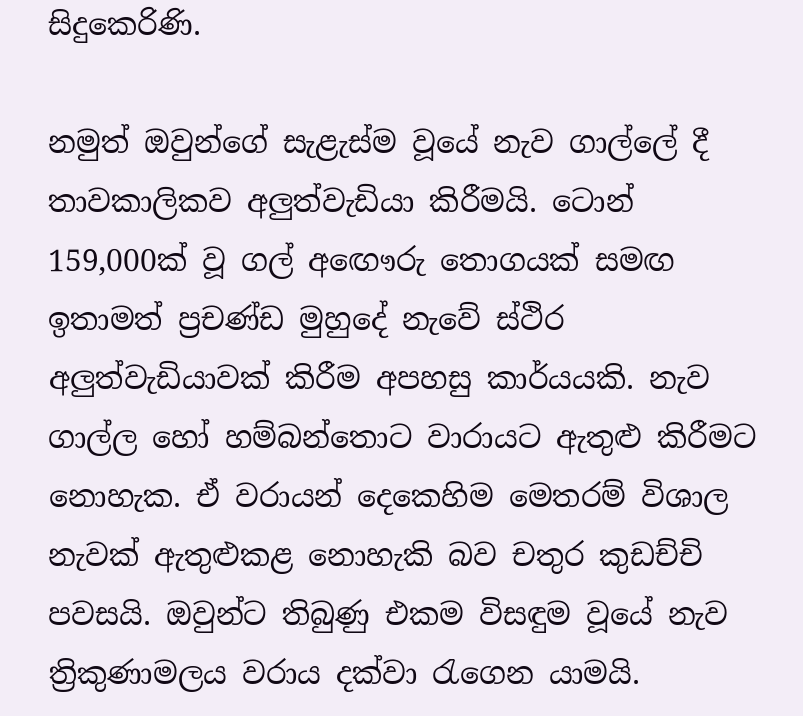සිදුකෙරිණි.

නමුත් ඔවුන්ගේ සැළැස්ම වූයේ නැව ගාල්ලේ දී තාවකාලිකව අලුත්වැඩියා කිරීමයි. ටොන් 159,000ක් වූ ගල් අඟෞරු තොගයක් සමඟ ඉතාමත් ප්‍රචණ්ඩ මුහුදේ නැවේ ස්ථිර අලුත්වැඩියාවක් කිරීම අපහසු කාර්යයකි. නැව ගාල්ල හෝ හම්බන්තොට වාරායට ඇතුළු කිරීමට නොහැක. ඒ වරායන් දෙකෙහිම මෙතරම් විශාල නැවක් ඇතුළුකළ නොහැකි බව චතුර කුඩච්චි පවසයි. ඔවුන්ට තිබුණු එකම විසඳුම වූයේ නැව ත්‍රිකුණාමලය වරාය දක්වා රැගෙන යාමයි.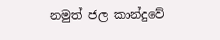නමුත් ජල කාන්දුවේ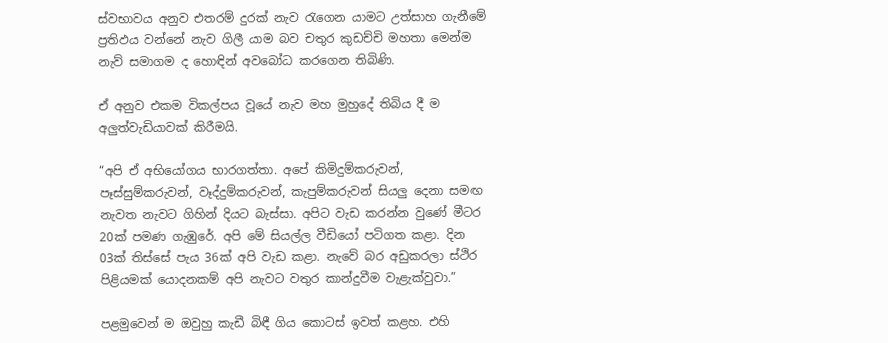ස්වභාවය අනුව එතරම් දුරක් නැව රැගෙන යාමට උත්සාහ ගැනීමේ ප්‍රතිඵය වන්නේ නැව ගිලී යාම බව චතුර කුඩච්චි මහතා මෙන්ම නැව් සමාගම ද හොඳින් අවබෝධ කරගෙන තිබිණි.

ඒ අනුව එකම විකල්පය වූයේ නැව මහ මුහුදේ තිබිය දී ම අලුත්වැඩියාවක් කිරීමයි.

“අපි ඒ අභියෝගය භාරගත්තා. අපේ කිමිදුම්කරුවන්, පෑස්සුම්කරුවන්, වෑද්දුම්කරුවන්, කැපුම්කරුවන් සියලු දෙනා සමඟ නැවත නැවට ගිහින් දියට බැස්සා. අපිට වැඩ කරන්න වුණේ මීටර 20ක් පමණ ගැඹුරේ. අපි මේ සියල්ල වීඩියෝ පටිගත කළා. දින 03ක් තිස්සේ පැය 36ක් අපි වැඩ කළා. නැවේ බර අඩුකරලා ස්ථිර පිළියමක් යොදනකම් අපි නැවට වතුර කාන්දුවීම වැළැක්වුවා.”

පළමුවෙන් ම ඔවුහු කැඩී බිඳී ගිය කොටස් ඉවත් කළහ. එහි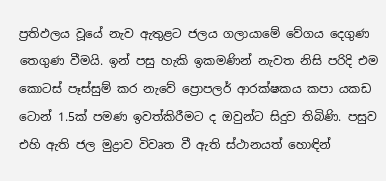ප්‍රතිඵලය වූයේ නැව ඇතුළට ජලය ගලායාමේ වේගය දෙගුණ තෙගුණ වීමයි. ඉන් පසු හැකි ඉකමණින් නැවත නිසි පරිදි එම කොටස් පෑස්සුම් කර නැවේ ප්‍රොපලර් ආරක්ෂකය කපා යකඩ ටොන් 1.5ක් පමණ ඉවත්කිරීමට ද ඔවුන්ට සිදුව තිබිණි. පසුව එහි ඇති ජල මුද්‍රාව විවෘත වී ඇති ස්ථානයත් හොඳින්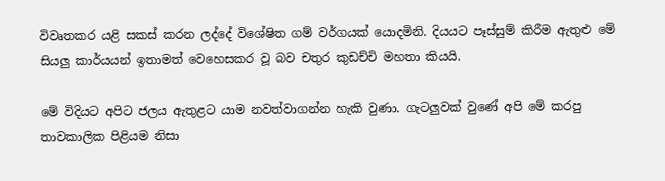විවෘතකර යළි සකස් කරන ලද්දේ විශේෂිත ගම් වර්ගයක් යොදමිනි. දියයට පෑස්සුම් කිරීම ඇතුළු මේ සියලු කාර්යයන් ඉතාමත් වෙහෙසකර වූ බව චතුර කුඩච්චි මහතා කියයි.

මේ විදියට අපිට ජලය ඇතුළට යාම නවත්වාගන්න හැකි වුණා. ගැටලුවක් වුණේ අපි මේ කරපු තාවකාලික පිළියම නිසා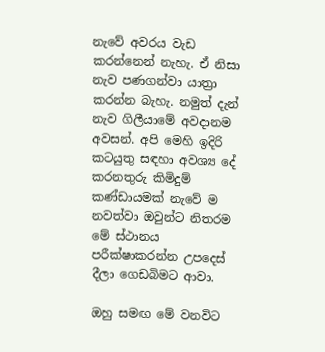නැවේ අවරය වැඩ කරන්නෙන් නැහැ. ඒ නිසා නැව පණගන්වා යාත්‍රා කරන්න බැහැ. නමුත් දැන් නැව ගිලීයාමේ අවදානම අවසන්. අපි මෙහි ඉදිරි කටයුතු සඳහා අවශ්‍ය දේ කරනතුරු කිමිදුම් කණ්ඩායමක් නැවේ ම නවත්වා ඔවුන්ට නිතරම මේ ස්ථානය පරීක්ෂාකරන්න උපදෙස් දීලා ගෙඩබිමට ආවා.

ඔහු සමඟ මේ වනවිට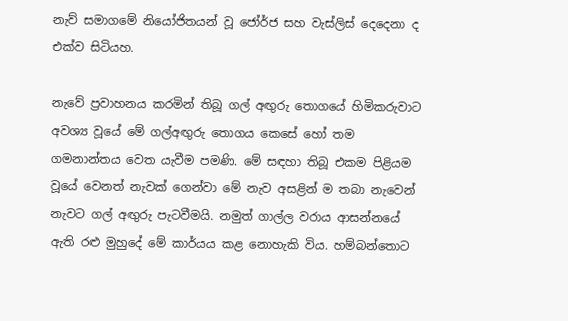නැව් සමාගමේ නියෝජිතයන් වූ ජෝර්ජ සහ වැස්ලිස් දෙදෙනා ද එක්ව සිටියහ.

නැවේ ප්‍රවාහනය කරමින් තිබූ ගල් අඟුරු තොගයේ හිමිකරුවාට අවශ්‍ය වූයේ මේ ගල්අඟුරු තොගය කෙසේ හෝ තම ගමනාන්තය වෙත යැවීම පමණි. මේ සඳහා තිබූ එකම පිළියම වූයේ වෙනත් නැවක් ගෙන්වා මේ නැව අසළින් ම තබා නැවෙන් නැවට ගල් අඟුරු පැටවීමයි. නමුත් ගාල්ල වරාය ආසන්නයේ ඇති රළු මුහුදේ මේ කාර්යය කළ නොහැකි විය. හම්බන්තොට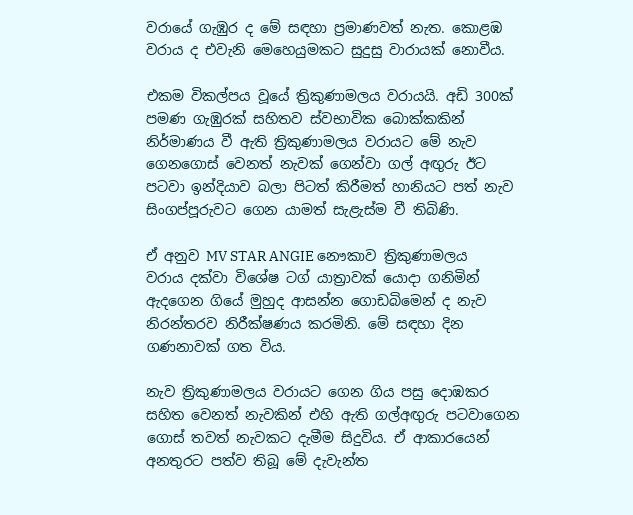වරායේ ගැඹුර ද මේ සඳහා ප්‍රමාණවත් නැත. කොළඹ වරා‍ය ද එවැනි මෙහෙයුමකට සුදුසු වාරායක් නොවීය.

එකම විකල්පය වූයේ ත්‍රිකුණාමලය වරායයි. අඩි 300ක් පමණ ගැඹුරක් සහිතව ස්වභාවික බොක්කකින් නිර්මාණය වී ඇති ත්‍රිකුණාමලය වරායට මේ නැව ගෙනගොස් වෙනත් නැවක් ගෙන්වා ගල් අඟුරු ඊට පටවා ඉන්දියාව බලා පිටත් කිරීමත් හානියට පත් නැව සිංගප්පූරුවට ගෙන යාමත් සැළැස්ම වී තිබිණි.

ඒ අනුව MV STAR ANGIE නෞකාව ත්‍රිකුණාමලය වරාය දක්වා විශේෂ ටග් යාත්‍රාවක් යොදා ගනිමින් ඇදගෙන ගියේ මුහුද ආසන්න ගොඩබිමෙන් ද නැව නිරන්තරව නිරීක්ෂණය කරමිනි. මේ සඳහා දින ගණනාවක් ගත විය.

නැව ත්‍රිකුණාමලය වරායට ගෙන ගිය පසු දොඹකර සහිත වෙනත් නැවකින් එහි ඇති ගල්අඟුරු පටවාගෙන ගොස් තවත් නැවකට දැමීම සිදුවිය. ඒ ආකාරයෙන් අනතුරට පත්ව තිබූ මේ දැවැන්ත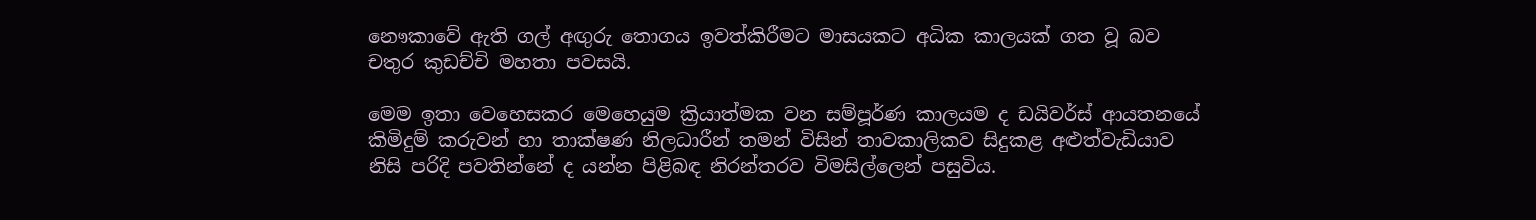නෞකාවේ ඇති ගල් අඟුරු තොගය ඉවත්කිරීමට මාසයකට අධික කාලයක් ගත වූ බව චතුර කුඩච්චි මහතා පවසයි.

මෙම ඉතා වෙහෙසකර මෙහෙයුම ක්‍රියාත්මක වන සම්පූර්ණ කාලයම ද ඩයිවර්ස් ආයතනයේ කිමිදුම් කරුවන් හා තාක්ෂණ නිලධාරීන් තමන් විසින් තාවකාලිකව සිදුකළ අළුත්වැඩියාව නිසි පරිදි පවතින්නේ ද යන්න පිළිබඳ නිරන්තරව විමසිල්ලෙන් පසුවිය.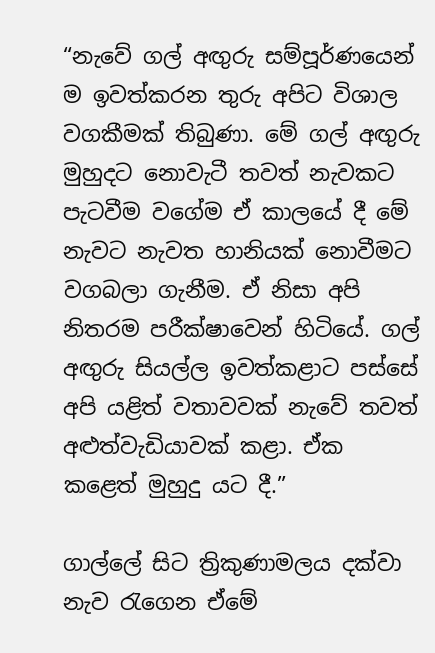“නැවේ ගල් අඟුරු සම්පූර්ණයෙන් ම ඉවත්කරන තුරු අපිට විශාල වගකීමක් තිබුණා. මේ ගල් අඟුරු මුහුදට නොවැටී තවත් නැවකට පැටවීම වගේම ඒ කාලයේ දී මේ නැවට නැවත හානියක් නොවීමට වගබලා ගැනීම. ඒ නිසා අපි නිතරම පරීක්ෂාවෙන් හිටියේ. ගල් අඟුරු සියල්ල ඉවත්කළාට පස්සේ අපි යළිත් වතාවවක් නැවේ තවත් අළුත්වැඩියාවක් කළා. ඒක කළෙත් මුහුදු යට දී.”

ගාල්ලේ සිට ත්‍රිකුණාමලය දක්වා නැව රැගෙන ඒමේ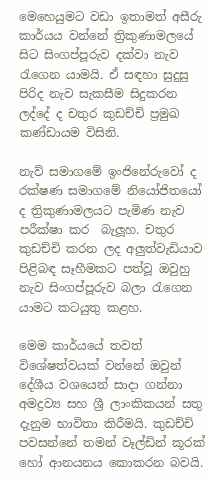මෙ‍හෙයුමට වඩා ඉතාමත් අසීරු කාර්යය වන්නේ ත්‍රිකුණාමලයේ සිට සිංගප්පූරුව දක්වා නැව රැගෙන යාමයි. ඒ සඳහා සුදුසු පිරිද නැව සැකසීම සිදුකරන ලද්දේ ද චතුර කුඩච්චි ප්‍රමුඛ කණ්ඩායම විසිනි.

නැව් සමාගමේ ඉංජිනේරුවෝ ද රක්ෂණ සමාගමේ නියෝජිතයෝ ද ත්‍රිකුණාමලයට පැමිණ නැව පරීක්ෂා කර  බැලූහ. චතුර කුඩච්චි කරන ලද අලුත්වැඩියාව පිළිබඳ සෑහීමකට පත්වූ ඔවුහු නැව සිංගප්පූරුව බලා රැගෙන යාමට කටයුතු කළහ.

මෙම කාර්යයේ තවත් විශේෂත්වයක් වන්නේ ඔවුන් දේශීය වශයෙන් සාදා ගන්නා අමද්‍රව්‍ය සහ ශ්‍රී ලාංකිකයන් සතු දැනුම භාවිතා කිරීමයි. කුඩච්චි පවසන්නේ තමන් වෑල්ඩින් කූරක් හෝ ආනයනය කොකරන බවයි.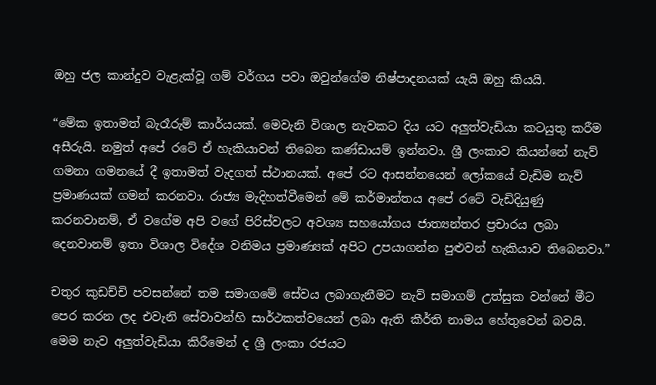ඔහු ජල කාන්දුව වැළැක්වූ ගම් වර්ගය පවා ඔවුන්ගේම නිෂ්පාදනයක් යැයි ඔහු කියයි.

“මේක ඉතාමත් බැරෑරුම් කාර්යයක්. මෙවැනි විශාල නැවකට දිය යට අලුත්වැඩියා කටයුතු කරීම අසීරුයි. නමුත් අපේ රටේ ඒ හැකියාවන් තිබෙන කණ්ඩායම් ඉන්නවා. ශ්‍රී ලංකාව කියන්නේ නැව් ගමනා ගමනයේ දී ඉතාමත් වැදගත් ස්ථානයක්. අපේ රට ආසන්නයෙන් ලෝකයේ වැඩිම නැව් ප්‍රමාණයක් ගමන් කරනවා. රාජ්‍ය මැදිහත්වීමෙන් මේ කර්මාන්තය අපේ රටේ වැඩිදියුණු කරනවානම්, ඒ වගේම අපි වගේ පිරිස්වලට අවශ්‍ය සහයෝගය ජාත්‍යන්තර ප්‍රචාරය ලබා‍ දෙනවානම් ඉතා විශාල විදේශ වනිමය ප්‍රමාණ්‍යක් අපිට උපයාගන්න පුළුවන් හැකියාව තිබෙනවා.”

චතුර කුඩච්චි පවසන්නේ තම සමාගමේ සේවය ලබාගැනීමට නැව් සමාගම් උත්සුක වන්නේ මීට පෙර කරන ලද එවැනි සේවාවන්හි සාර්ථකත්වයෙන් ලබා ඇති කීර්ති නාමය හේතුවෙන් බවයි. මෙම නැව අලුත්වැඩියා කිරීමෙන් ද ශ්‍රී ලංකා රජයට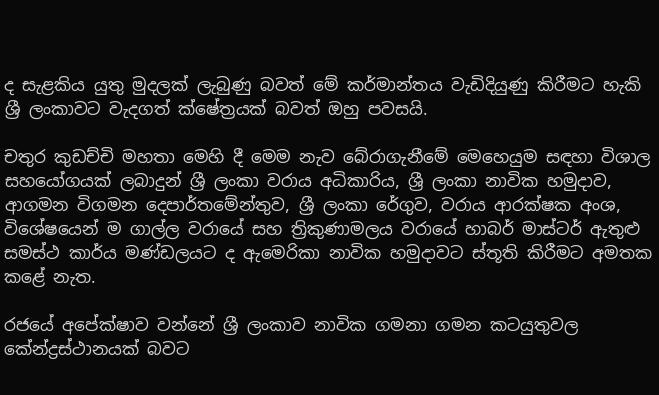ද සැළකිය යුතු මුදලක් ලැබුණු බවත් මේ කර්මාන්තය වැඩිදියුණු කිරීමට හැකි ශ්‍රී ලංකාවට වැදගත් ක්ෂේත්‍රයක් බවත් ඔහු පවසයි.

චතුර කුඩච්චි මහතා මෙහි දී මෙම නැව බේරාගැනීමේ මෙහෙයුම සඳහා විශාල සහයෝගයක් ලබාදුන් ශ්‍රී ලංකා වරාය අධිකාරිය, ශ්‍රී ලංකා නාවික හමුදාව, ආගමන විගමන දෙපාර්තමේන්තුව, ශ්‍රී ලංකා රේගුව, වරාය ආරක්ෂක අංශ, විශේෂයෙන් ම ගාල්ල වරායේ සහ ත්‍රිකුණාමලය වරායේ හාබර් මාස්ටර් ඇතුළු සමස්ථ කාර්ය මණ්ඩලයට ද ඇමෙරිකා නාවික හමුදාවට ස්තූති කිරීමට අමතක කළේ නැත.

රජයේ අපේක්ෂාව වන්නේ ශ්‍රී ලංකාව නාවික ගමනා ගමන කටයුතුවල කේන්ද්‍රස්ථානයක් බවට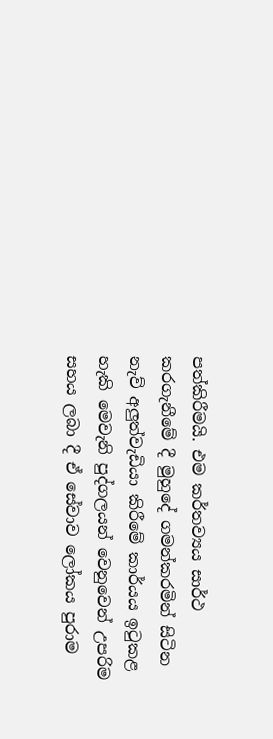පත්කිරීමයි. එම කර්තව්‍යය සාර්ථ කරගැනීමේ දී මුහුදේ ගමන්කරමින් සිටින නැව් අලුත්වැඩියා කිරීමේ කාර්යය ඉටුකළ හැකි මෙවැනි පුද්ගලයන් වෙනුවෙන් උපරිම සහය ලබා දී ඒ සේවාව ලෝකය පුරාම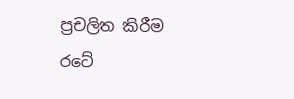ප්‍රචලිත කිරීම රටේ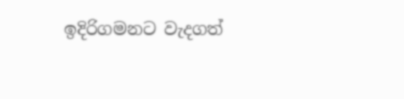ඉදිරිගමනට වැදගත්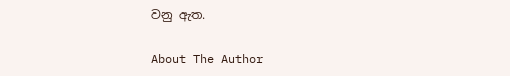වනු ඇත.

About The Author